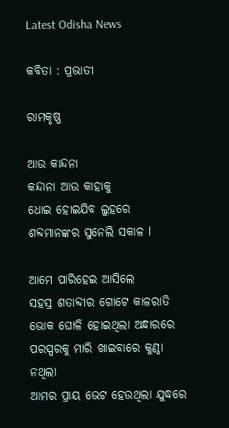Latest Odisha News

କବିତା : ପ୍ରଭାତୀ

ରାମକୃଷ୍ଣ

ଆଉ କାନ୍ଦନା
କନ୍ଦାନା ଆଉ କାହାକୁ
ଧୋଇ ହୋଇଯିବ ଲୁହରେ
ଶବ୍ଦମାନଙ୍କର ସୁନେଲି ସକାଳ l

ଆମେ ପାରିହେଇ ଆସିଲେ
ସହସ୍ର ଶତାବ୍ଦୀର ଗୋଟେ କାଳରାତି
ଭୋକ ଘୋଳି ହୋଇଥିଲା ଅନ୍ଧାରରେ
ପରସ୍ପରକୁ ମାରି ଖାଇବାରେ କୁଣ୍ଠା ନଥିଲା
ଆମର ପ୍ରାୟ ଭେଟ ହେଉଥିଲା ଯୁଦ୍ଧରେ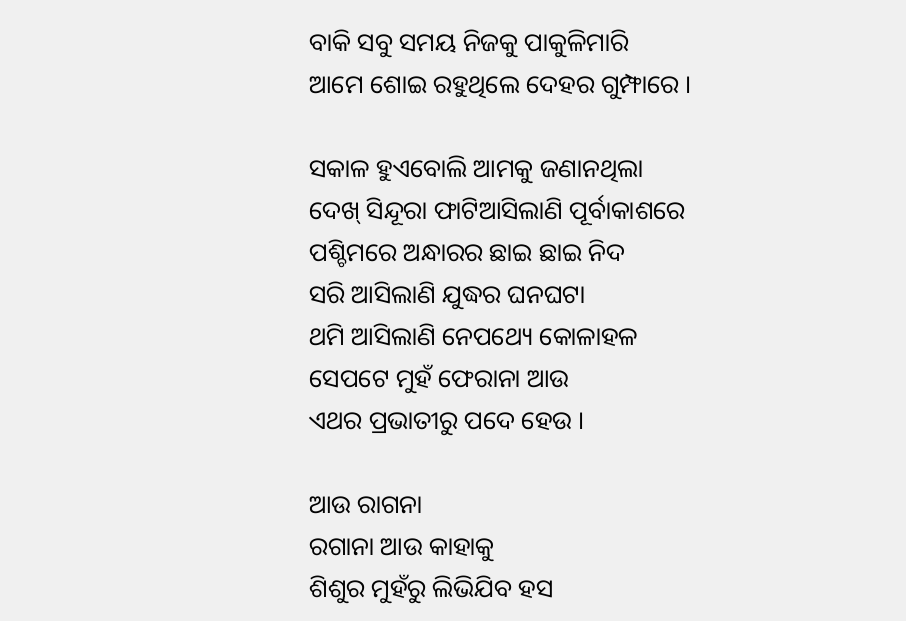ବାକି ସବୁ ସମୟ ନିଜକୁ ପାକୁଳିମାରି
ଆମେ ଶୋଇ ରହୁଥିଲେ ଦେହର ଗୁମ୍ଫାରେ ।

ସକାଳ ହୁଏବୋଲି ଆମକୁ ଜଣାନଥିଲା
ଦେଖ୍ ସିନ୍ଦୂରା ଫାଟିଆସିଲାଣି ପୂର୍ବାକାଶରେ
ପଶ୍ଚିମରେ ଅନ୍ଧାରର ଛାଇ ଛାଇ ନିଦ
ସରି ଆସିଲାଣି ଯୁଦ୍ଧର ଘନଘଟା
ଥମି ଆସିଲାଣି ନେପଥ୍ୟେ କୋଳାହଳ
ସେପଟେ ମୁହଁ ଫେରାନା ଆଉ
ଏଥର ପ୍ରଭାତୀରୁ ପଦେ ହେଉ ।

ଆଉ ରାଗନା
ରଗାନା ଆଉ କାହାକୁ
ଶିଶୁର ମୁହଁରୁ ଲିଭିଯିବ ହସ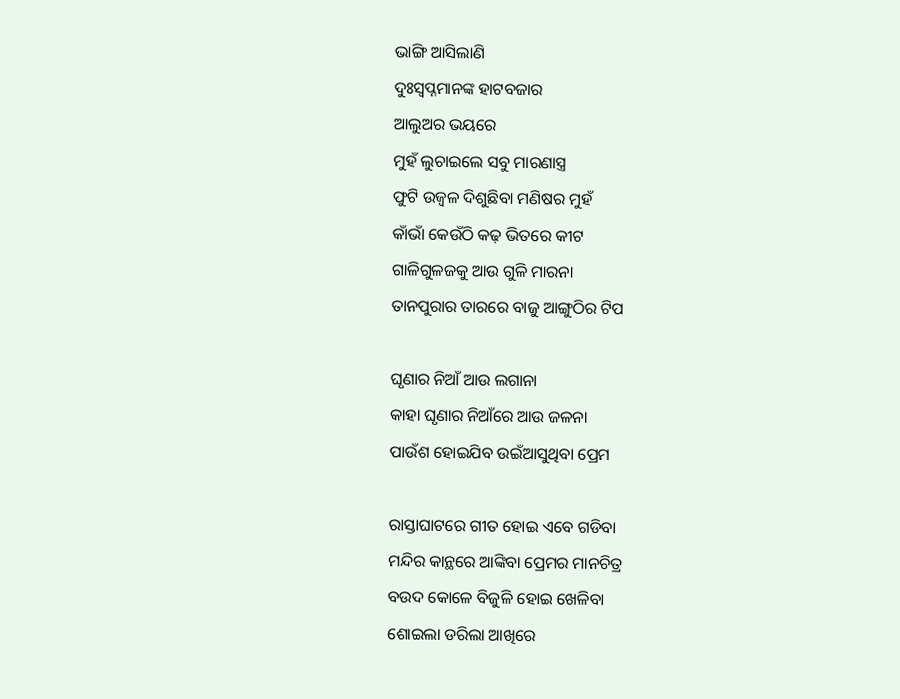ଭାଙ୍ଗି ଆସିଲାଣି
ଦୁଃସ୍ବପ୍ନମାନଙ୍କ ହାଟବଜାର
ଆଲୁଅର ଭୟରେ
ମୁହଁ ଲୁଚାଇଲେ ସବୁ ମାରଣାସ୍ତ୍ର
ଫୁଟି ଉଜ୍ବଳ ଦିଶୁଛିବା ମଣିଷର ମୁହଁ
କାଁଭାଁ କେଉଁଠି କଢ଼ ଭିତରେ କୀଟ
ଗାଳିଗୁଳଜକୁ ଆଉ ଗୁଳି ମାରନା
ତାନପୁରାର ତାରରେ ବାଜୁ ଆଙ୍ଗୁଠିର ଟିପ

ଘୃଣାର ନିଆଁ ଆଉ ଲଗାନା
କାହା ଘୃଣାର ନିଆଁରେ ଆଉ ଜଳନା
ପାଉଁଶ ହୋଇଯିବ ଉଇଁଆସୁଥିବା ପ୍ରେମ

ରାସ୍ତାଘାଟରେ ଗୀତ ହୋଇ ଏବେ ଗଡିବା
ମନ୍ଦିର କାନ୍ଥରେ ଆଙ୍କିବା ପ୍ରେମର ମାନଚିତ୍ର
ବଉଦ କୋଳେ ବିଜୁଳି ହୋଇ ଖେଳିବା
ଶୋଇଲା ଡରିଲା ଆଖିରେ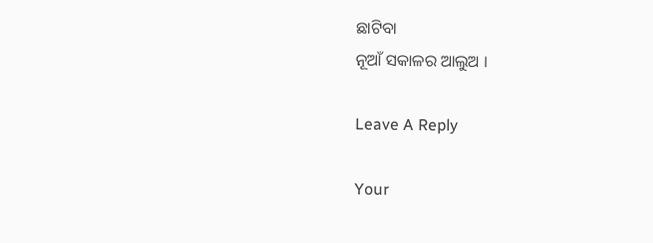ଛାଟିବା
ନୂଆଁ ସକାଳର ଆଲୁଅ ।

Leave A Reply

Your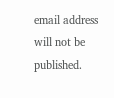email address will not be published.